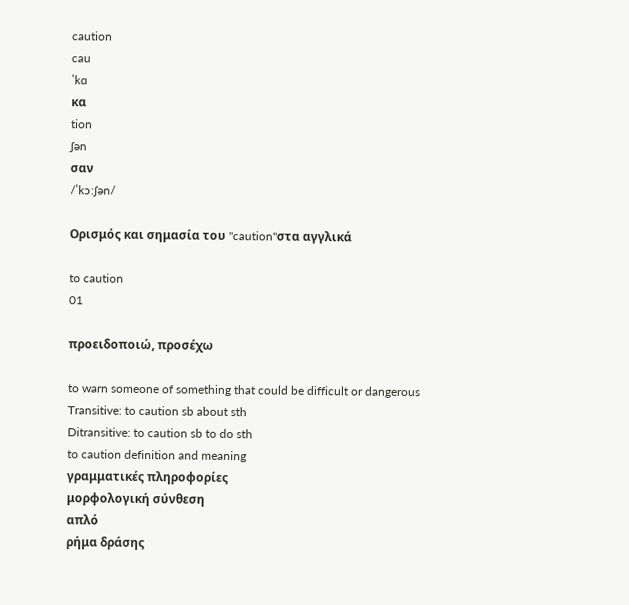caution
cau
ˈkɑ
κα
tion
ʃən
σαν
/ˈkɔːʃən/

Ορισμός και σημασία του "caution"στα αγγλικά

to caution
01

προειδοποιώ, προσέχω

to warn someone of something that could be difficult or dangerous
Transitive: to caution sb about sth
Ditransitive: to caution sb to do sth
to caution definition and meaning
γραμματικές πληροφορίες
μορφολογική σύνθεση
απλό
ρήμα δράσης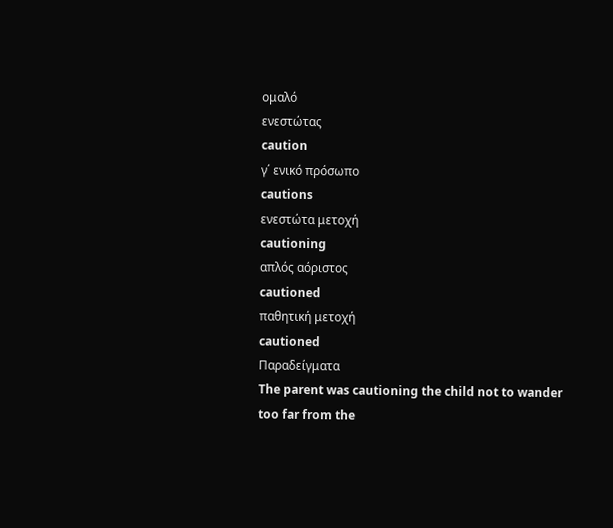ομαλό
ενεστώτας
caution
γ΄ ενικό πρόσωπο
cautions
ενεστώτα μετοχή
cautioning
απλός αόριστος
cautioned
παθητική μετοχή
cautioned
Παραδείγματα
The parent was cautioning the child not to wander too far from the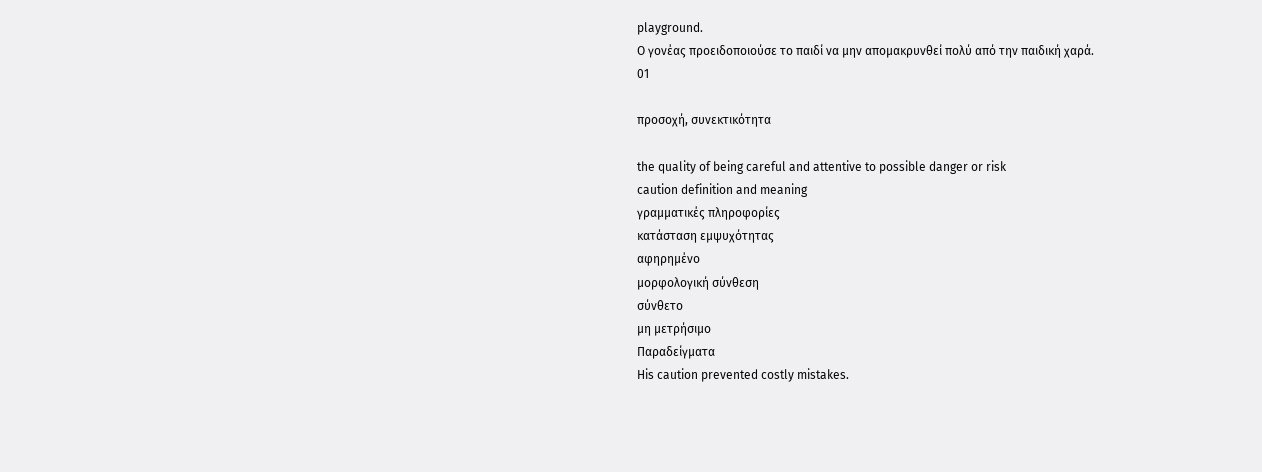playground.
Ο γονέας προειδοποιούσε το παιδί να μην απομακρυνθεί πολύ από την παιδική χαρά.
01

προσοχή, συνεκτικότητα

the quality of being careful and attentive to possible danger or risk
caution definition and meaning
γραμματικές πληροφορίες
κατάσταση εμψυχότητας
αφηρημένο
μορφολογική σύνθεση
σύνθετο
μη μετρήσιμο
Παραδείγματα
His caution prevented costly mistakes.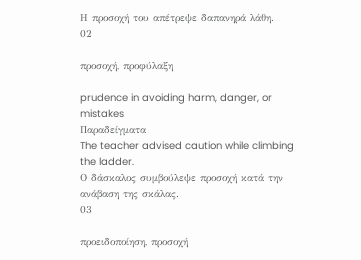Η προσοχή του απέτρεψε δαπανηρά λάθη.
02

προσοχή, προφύλαξη

prudence in avoiding harm, danger, or mistakes
Παραδείγματα
The teacher advised caution while climbing the ladder.
Ο δάσκαλος συμβούλεψε προσοχή κατά την ανάβαση της σκάλας.
03

προειδοποίηση, προσοχή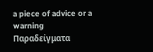a piece of advice or a warning
Παραδείγματα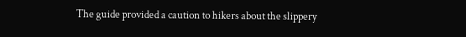The guide provided a caution to hikers about the slippery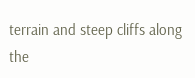terrain and steep cliffs along the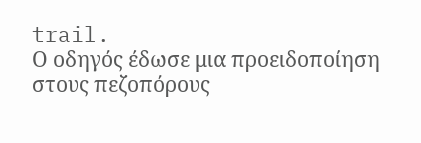trail.
Ο οδηγός έδωσε μια προειδοποίηση στους πεζοπόρους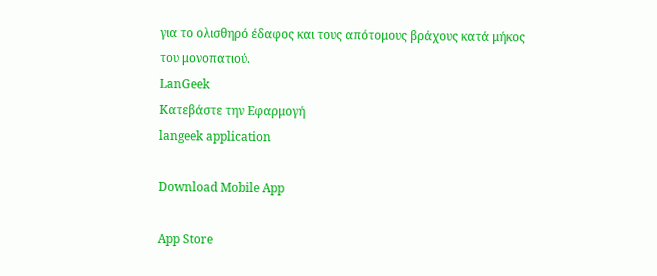για το ολισθηρό έδαφος και τους απότομους βράχους κατά μήκος του μονοπατιού.
LanGeek
Κατεβάστε την Εφαρμογή
langeek application

Download Mobile App

App Store